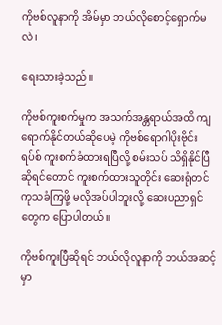ကိုဗစ်လူနာကို အိမ်မှာ ဘယ်လိုစောင့်ရှောက်မလဲ၊

ရေးသားခဲ့သည်။

ကိုဗစ်ကူးစက်မှုက အသက်အန္တရာယ်အထိ ကျရောက်နိုင်တယ်ဆိုပေမဲ့ ကိုဗစ်ရောဂါပိုးဗိုင်းရပ်စ် ကူးစက်ခံထားရပြီလို့ စမ်းသပ် သိရှိနိုင်ပြီဆိုရင်တောင် ကူးစက်ထားသူတိုင်း ဆေးရုံတင် ကုသခံကြဖို့ မလိုအပ်ပါဘူးလို့ ဆေးပညာရှင်တွေက ပြောပါတယ်။

ကိုဗစ်ကူးပြီဆိုရင် ဘယ်လိုလူနာကို ဘယ်အဆင့်မှာ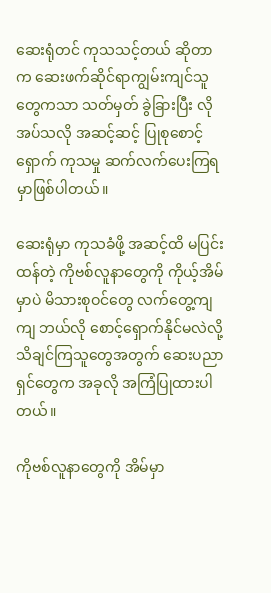ဆေးရုံတင် ကုသသင့်တယ် ဆိုတာက ဆေးဖက်ဆိုင်ရာကျွမ်းကျင်သူတွေကသာ သတ်မှတ် ခွဲခြားပြီး လိုအပ်သလို အဆင့်ဆင့် ပြုစုစောင့်ရှောက် ကုသမှု ဆက်လက်ပေးကြရမှာဖြစ်ပါတယ်။

ဆေးရုံမှာ ကုသခံဖို့ အဆင့်ထိ မပြင်းထန်တဲ့ ကိုဗစ်လူနာတွေကို ကိုယ့်အိမ်မှာပဲ မိသားစုဝင်တွေ လက်တွေ့ကျကျ ဘယ်လို စောင့်ရှောက်နိုင်မလဲလို့ သိချင်ကြသူတွေအတွက် ဆေးပညာရှင်တွေက အခုလို အကြံပြုထားပါတယ်။

ကိုဗစ်လူနာတွေကို အိမ်မှာ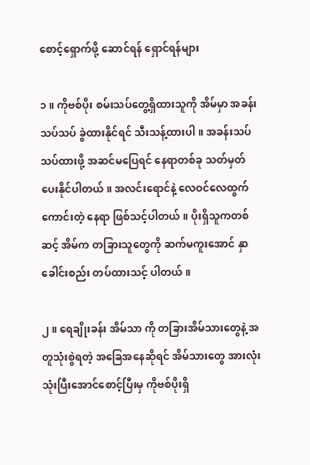စောင့်ရှောက်ဖို့ ဆောင်ရန် ရှောင်ရန်များ

၁။ ကိုဗစ်ပိုး စမ်းသပ်တွေ့ရှိထားသူကို အိမ်မှာ အခန်း သပ်သပ် ခွဲထားနိုင်ရင် သီးသန့်ထားပါ။ အခန်းသပ်သပ်ထားဖို့ အဆင်မပြေရင် နေရာတစ်ခု သတ်မှတ် ပေးနိုင်ပါတယ်။ အလင်းရောင်နဲ့ လေဝင်လေထွက် ကောင်းတဲ့ နေရာ ဖြစ်သင့်ပါတယ်။ ပိုးရှိသူကတစ်ဆင့် အိမ်က တခြားသူတွေကို ဆက်မကူးအောင် နှာခေါင်းစည်း တပ်ထားသင့် ပါတယ်။

၂။ ရေချိုးခန်း အိမ်သာ ကို တခြားအိမ်သားတွေနဲ့ အတူသုံးစွဲရတဲ့ အခြေအနေဆိုရင် အိမ်သားတွေ အားလုံးသုံးပြီးအောင်စောင့်ပြီးမှ ကိုဗစ်ပိုးရှိ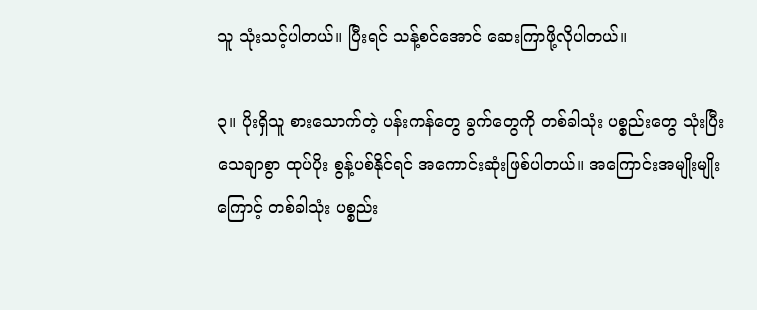သူ သုံးသင့်ပါတယ်။ ပြီးရင် သန့်စင်အောင် ဆေးကြာဖို့လိုပါတယ်။

၃။ ပိုးရှိသူ စားသောက်တဲ့ ပန်းကန်တွေ ခွက်တွေကို တစ်ခါသုံး ပစ္စည်းတွေ သုံးပြီး သေချာစွာ ထုပ်ပိုး စွန့်ပစ်နိုင်ရင် အကောင်းဆုံးဖြစ်ပါတယ်။ အကြောင်းအမျိုးမျိုးကြောင့် တစ်ခါသုံး ပစ္စည်း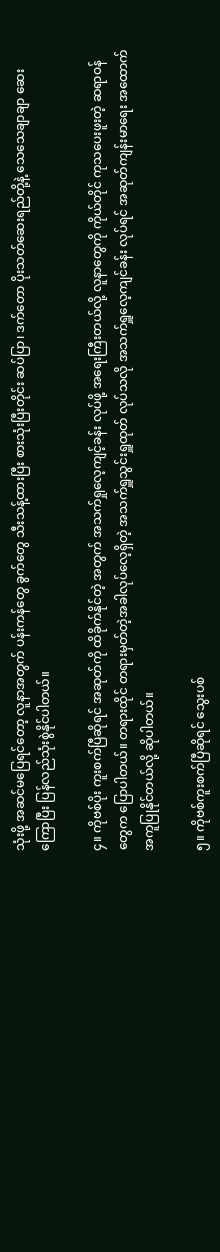သုံးဖို့ အဆင်မပြေရင်တော့ လူနာအတွက် ပန်းကန်တွေ ခွက်တွေ သီးသန့်ထားပြီး စားသုံးပြီးတိုင်း ဆပ်ပြာ၊ ဒက်တော ပိုးသတ်ဆေးရည်တို့နဲ့ သေသေချာချာ ဆေးကြောပြီး ပြန်လည်သုံးစွဲနိုင်ပါတယ်။

၄။ ကိုဗစ်ပိုး ကူးစက်ပြီဆိုရင် အဆုတ်ကို ထိခိုက်နိုင်တဲ့ အတွက် အသက်ရှုလေ့ကျင့်ခန်း လုပ်ဖို့ အရေးကြီးတယ်လို့ လူနာတွေကို ကိုယ်တိုင် ကုသပေးဖူးတဲ့ ဆရာဝန်တွေက ပြောပါတယ်။ တရားထိုင် တရားမှတ်တဲ့အခါလုပ်လေ့ရှိတဲ့ အသက်ရှူသွင်းရှူထုတ် လုပ်သလို အသက်ရှူလေ့ကျင်ခန်း လုပ်ရင် အဆုတ်ကျန်းမာရေး အထောက်အကူပြုနိုင်တယ်လို့ ဆိုပါတယ်။

၅။ ကိုဗစ်ကူးစက်ပြီဆိုရင် သွေးပစ်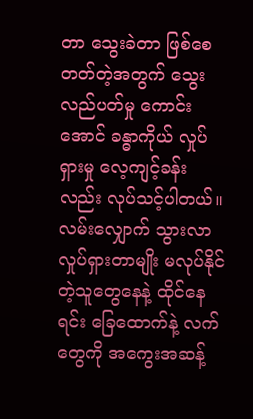တာ သွေးခဲတာ ဖြစ်စေတတ်တဲ့အတွက် သွေးလည်ပတ်မှု ကောင်းအောင် ခန္ဓာကိုယ် လှုပ်ရှားမှု လေ့ကျင့်ခန်းလည်း လုပ်သင့်ပါတယ်။ လမ်းလျှောက် သွားလာ လှုပ်ရှားတာမျိုး မလုပ်နိုင်တဲ့သူတွေနေနဲ့ ထိုင်နေရင်း ခြေထောက်နဲ့ လက်တွေကို အကွေးအဆန့်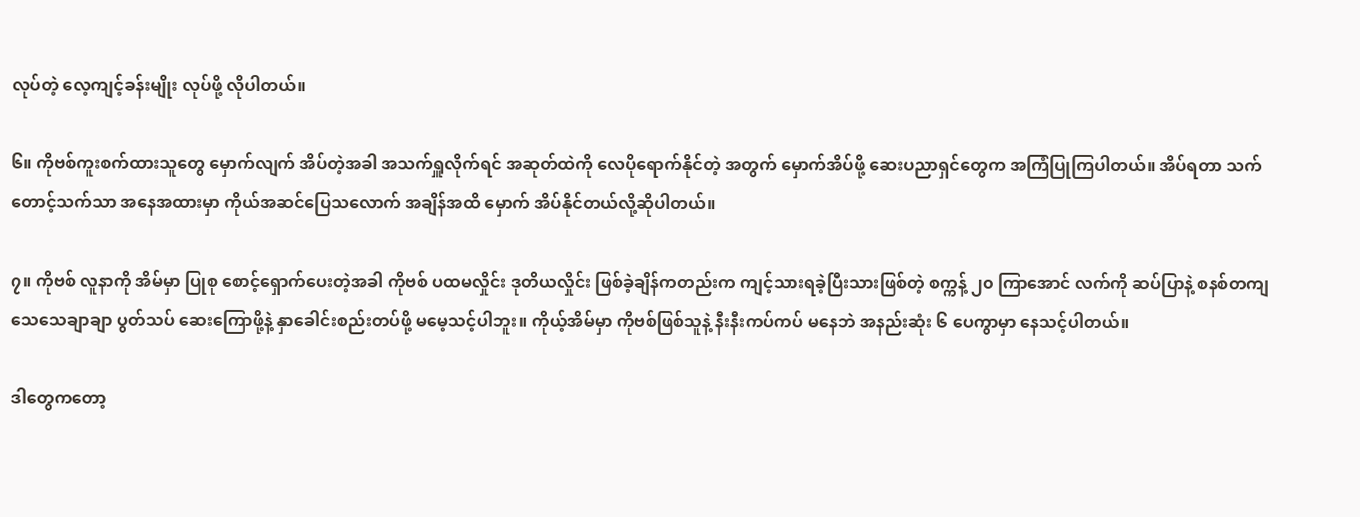လုပ်တဲ့ လေ့ကျင့်ခန်းမျိုး လုပ်ဖို့ လိုပါတယ်။

၆။ ကိုဗစ်ကူးစက်ထားသူတွေ မှောက်လျက် အိပ်တဲ့အခါ အသက်ရှူလိုက်ရင် အဆုတ်ထဲကို လေပိုရောက်နိုင်တဲ့ အတွက် မှောက်အိပ်ဖို့ ဆေးပညာရှင်တွေက အကြံပြုကြပါတယ်။ အိပ်ရတာ သက်တောင့်သက်သာ အနေအထားမှာ ကိုယ်အဆင်ပြေသလောက် အချိန်အထိ မှောက် အိပ်နိုင်တယ်လို့ဆိုပါတယ်။

၇။ ကိုဗစ် လူနာကို အိမ်မှာ ပြုစု စောင့်ရှောက်ပေးတဲ့အခါ ကိုဗစ် ပထမလှိုင်း ဒုတိယလှိုင်း ဖြစ်ခဲ့ချိန်ကတည်းက ကျင့်သားရခဲ့ပြီးသားဖြစ်တဲ့ စက္ကန့် ၂၀ ကြာအောင် လက်ကို ဆပ်ပြာနဲ့ စနစ်တကျ သေသေချာချာ ပွတ်သပ် ဆေးကြောဖို့နဲ့ နှာခေါင်းစည်းတပ်ဖို့ မမေ့သင့်ပါဘူး။ ကိုယ့်အိမ်မှာ ကိုဗစ်ဖြစ်သူနဲ့ နီးနီးကပ်ကပ် မနေဘဲ အနည်းဆုံး ၆ ပေကွာမှာ နေသင့်ပါတယ်။

ဒါတွေကတော့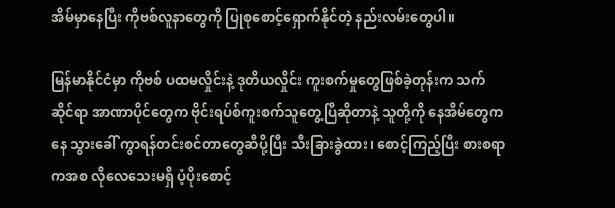အိမ်မှာနေပြီး ကိုဗစ်လူနာတွေကို ပြုစုစောင့်ရှောက်နိုင်တဲ့ နည်းလမ်းတွေပါ။

မြန်မာနိုင်ငံမှာ ကိုဗစ် ပထမလှိုင်းနဲ့ ဒုတိယလှိုင်း ကူးစက်မှုတွေဖြစ်ခဲ့တုန်းက သက်ဆိုင်ရာ အာဏာပိုင်တွေက ဗိုင်းရပ်စ်ကူးစက်သူတွေ့ပြီဆိုတာနဲ့ သူတို့ကို နေအိမ်တွေကနေ သွားခေါ် ကွာရန်တင်းစင်တာတွေဆီပို့ပြီး သီးခြားခွဲထား၊ စောင့်ကြည့်ပြီး စားစရာကအစ လိုလေသေးမရှိ ပံ့ပိုးစောင့်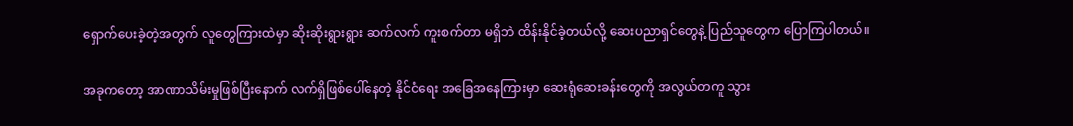ရှောက်ပေးခဲ့တဲ့အတွက် လူတွေကြားထဲမှာ ဆိုးဆိုးရွားရွား ဆက်လက် ကူးစက်တာ မရှိဘဲ ထိန်းနိုင်ခဲ့တယ်လို့ ဆေးပညာရှင်တွေနဲ့ ပြည်သူတွေက ပြောကြပါတယ်။

အခုကတော့ အာဏာသိမ်းမှုဖြစ်ပြီးနောက် လက်ရှိဖြစ်ပေါ်နေတဲ့ နိုင်ငံရေး အခြေအနေကြားမှာ ဆေးရုံဆေးခန်းတွေကို အလွယ်တကူ သွား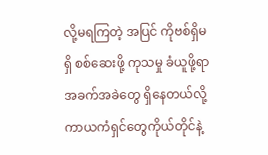လို့မရကြတဲ့ အပြင် ကိုဗစ်ရှိမရှိ စစ်ဆေးဖို့ ကုသမှု ခံယူဖို့ရာ အခက်အခဲတွေ ရှိနေတယ်လို့ ကာယကံရှင်တွေကိုယ်တိုင်နဲ့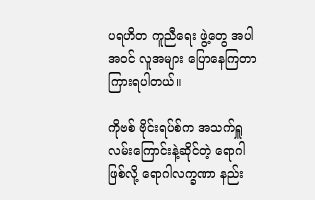ပရဟိတ ကူညီရေး ဖွဲ့တွေ အပါအဝင် လူအများ ပြောနေကြတာ ကြားရပါတယ်။

ကိုဗစ် ဗိုင်းရပ်စ်က အသက်ရှူလမ်းကြောင်းနဲ့ဆိုင်တဲ့ ရောဂါ ဖြစ်လို့ ရောဂါလက္ခဏာ နည်း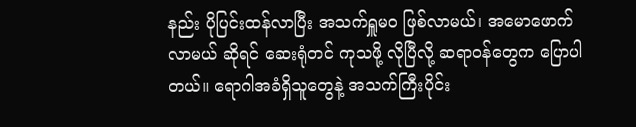နည်း ပိုပြင်းထန်လာပြီး အသက်ရှူမဝ ဖြစ်လာမယ်၊ အမောဖောက်လာမယ် ဆိုရင် ဆေးရုံတင် ကုသဖို့ လိုပြီလို့ ဆရာဝန်တွေက ပြောပါတယ်။ ရောဂါအခံရှိသူတွေနဲ့ အသက်ကြီးပိုင်း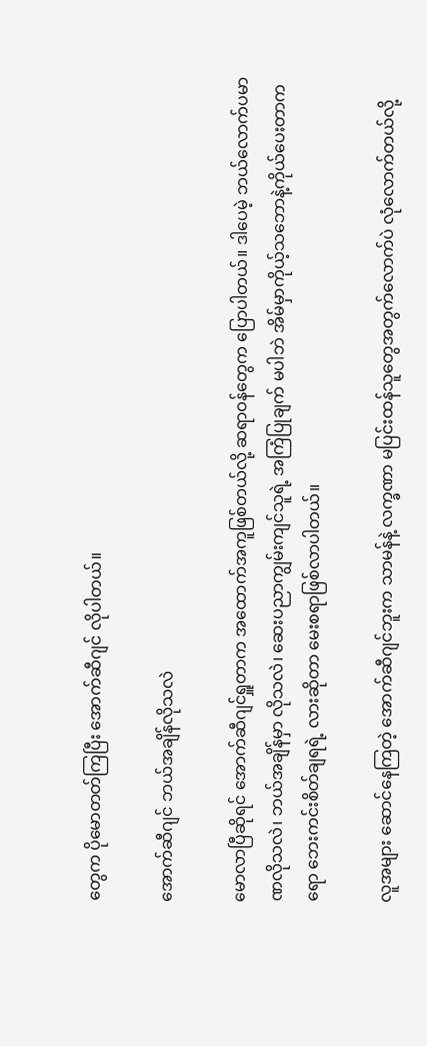တွေက ပိုမောတတ်ကြပြီး အောက်ဆီဂျင် လိုပါတယ်။

အောက်ဆီဂျင် ဘယ်အချိန်လိုသလဲ

မောလာပြီဆိုရင် အောက်ဆီဂျင်ရှူတာက အထောက်အကူဖြစ်တယ်လို့ ဆရာဝန်တွေက ပြောပါတယ်။ ဒါပေမဲ့ ဘယ်လောက်ပမာဏလိုသလဲ၊ ဘယ်အချိန်မှာ လိုသလဲ၊ ဆေးပညာကျွမ်းကျင်သူရဲ့ အကြံပြုချက် မပါဘဲ အိမ်မှာကိုယ့်သဘောနဲ့ကိုယ်ပေးတာကရော ဘေးကင်းစိတ်ချရရဲ့ လားဆိုတာ မေးစရာဖြစ်လာပါတယ်။

လူအများ ဆောင်နေကြတဲ့ အောက်ဆီဂျင်ဘူးက သာမန်နဲ့ လက္ခဏာ မပြင်းထန်သူတွေအတွက်လောက်ပဲ လုံလောက်တယ်လို့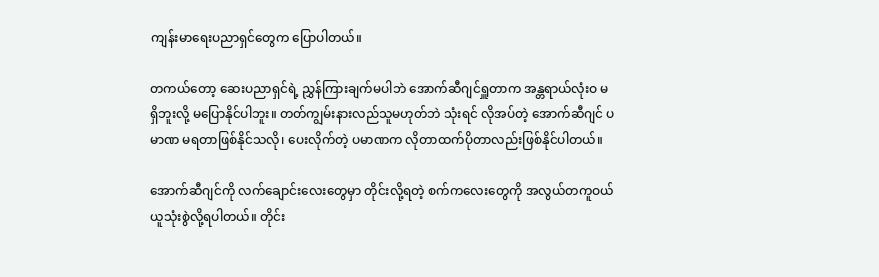ကျန်းမာရေးပညာရှင်တွေက ပြောပါတယ်။

တကယ်တော့ ဆေးပညာရှင်ရဲ့ ညွှန်ကြားချက်မပါဘဲ အောက်ဆီဂျင်ရှူတာက အန္တရာယ်လုံးဝ မရှိဘူးလို့ မပြောနိုင်ပါဘူး။ တတ်ကျွမ်းနားလည်သူမဟုတ်ဘဲ သုံးရင် လိုအပ်တဲ့ အောက်ဆီဂျင် ပမာဏ မရတာဖြစ်နိုင်သလို၊ ပေးလိုက်တဲ့ ပမာဏက လိုတာထက်ပိုတာလည်းဖြစ်နိုင်ပါတယ်။

အောက်ဆီဂျင်ကို လက်ချောင်းလေးတွေမှာ တိုင်းလို့ရတဲ့ စက်ကလေးတွေကို အလွယ်တကူဝယ်ယူသုံးစွဲလို့ရပါတယ်။ တိုင်း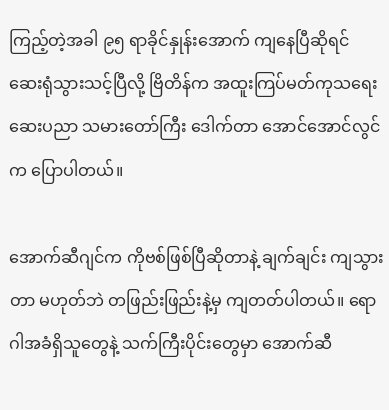ကြည့်တဲ့အခါ ၉၅ ရာခိုင်နှုန်းအောက် ကျနေပြီဆိုရင် ဆေးရုံသွားသင့်ပြီလို့ ဗြိတိန်က အထူးကြပ်မတ်ကုသရေး ဆေးပညာ သမားတော်ကြီး ဒေါက်တာ အောင်အောင်လွင်က ပြောပါတယ်။

အောက်ဆီဂျင်က ကိုဗစ်ဖြစ်ပြီဆိုတာနဲ့ ချက်ချင်း ကျသွားတာ မဟုတ်ဘဲ တဖြည်းဖြည်းနဲ့မှ ကျတတ်ပါတယ်။ ရောဂါအခံရှိသူတွေနဲ့ သက်ကြီးပိုင်းတွေမှာ အောက်ဆီ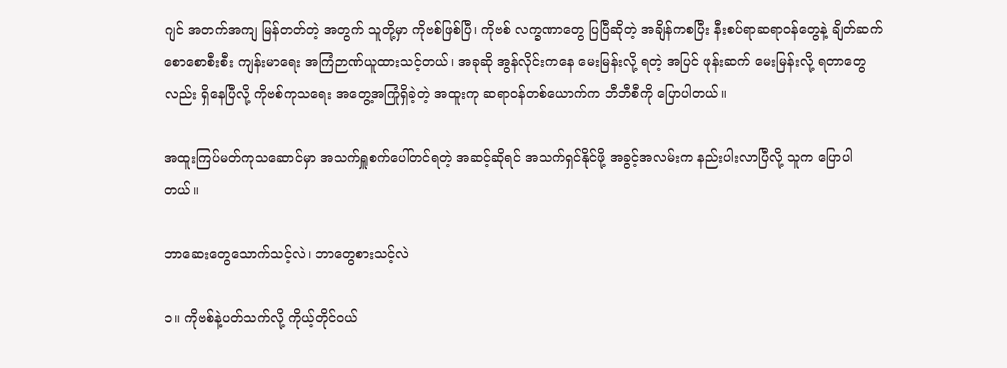ဂျင် အတက်အကျ မြန်တတ်တဲ့ အတွက် သူတို့မှာ ကိုဗစ်ဖြစ်ပြီ၊ ကိုဗစ် လက္ခဏာတွေ ပြပြီဆိုတဲ့ အချိန်ကစပြီး နီးစပ်ရာဆရာဝန်တွေနဲ့ ချိတ်ဆက် စောစောစီးစီး ကျန်းမာရေး အကြံဉာဏ်ယူထားသင့်တယ်၊ အခုဆို အွန်လိုင်းကနေ မေးမြန်းလို့ ရတဲ့ အပြင် ဖုန်းဆက် မေးမြန်းလို့ ရတာတွေလည်း ရှိနေပြီလို့ ကိုဗစ်ကုသရေး အတွေ့အကြုံရှိခဲ့တဲ့ အထူးကု ဆရာဝန်တစ်ယောက်က ဘီဘီစီကို ပြောပါတယ်။

အထူးကြပ်မတ်ကုသဆောင်မှာ အသက်ရှူစက်ပေါ်တင်ရတဲ့ အဆင့်ဆိုရင် အသက်ရှင်နိုင်ဖို့ အခွင့်အလမ်းက နည်းပါးလာပြီလို့ သူက ပြောပါတယ်။

ဘာဆေးတွေသောက်သင့်လဲ၊ ဘာတွေစားသင့်လဲ

၁။ ကိုဗစ်နဲ့ပတ်သက်လို့ ကိုယ့်တိုင်ဝယ်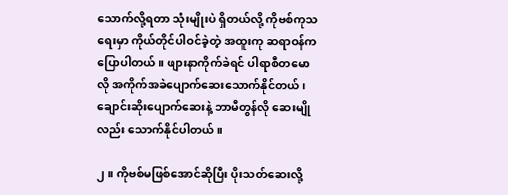သောက်လို့ရတာ သုံးမျိုးပဲ ရှိတယ်လို့ ကိုဗစ်ကုသရေးမှာ ကိုယ်တိုင်ပါဝင်ခဲ့တဲ့ အထူးကု ဆရာဝန်က ပြောပါတယ်။ ဖျားနာကိုက်ခဲရင် ပါရာစီတမောလို အကိုက်အခဲပျောက်ဆေးသောက်နိုင်တယ်၊ ချောင်းဆိုးပျောက်ဆေးနဲ့ ဘာမီတွန်လို ဆေးမျိုလည်း သောက်နိုင်ပါတယ်။

၂။ ကိုဗစ်မဖြစ်အောင်ဆိုပြီး ပိုးသတ်ဆေးလို့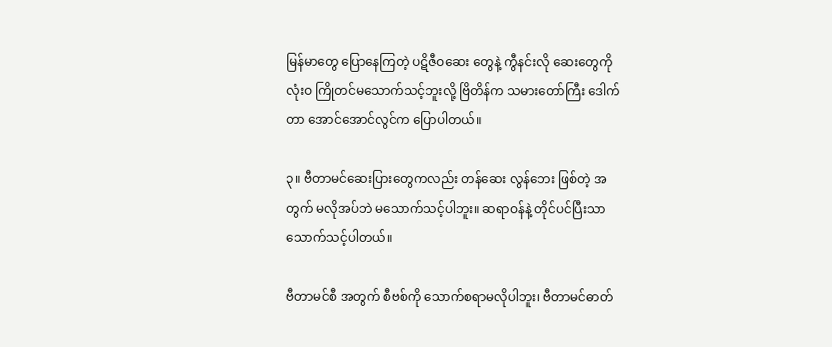မြန်မာတွေ ပြောနေကြတဲ့ ပဋိဇီဝဆေး တွေနဲ့ ကွီနင်းလို ဆေးတွေကို လုံးဝ ကြိုတင်မသောက်သင့်ဘူးလို့ ဗြိတိန်က သမားတော်ကြီး ဒေါက်တာ အောင်အောင်လွင်က ပြောပါတယ်။

၃။ ဗီတာမင်ဆေးပြားတွေကလည်း တန်ဆေး လွန်ဘေး ဖြစ်တဲ့ အတွက် မလိုအပ်ဘဲ မသောက်သင့်ပါဘူး။ ဆရာဝန်နဲ့ တိုင်ပင်ပြီးသာ သောက်သင့်ပါတယ်။

ဗီတာမင်စီ အတွက် စီဗစ်ကို သောက်စရာမလိုပါဘူး၊ ဗီတာမင်ဓာတ်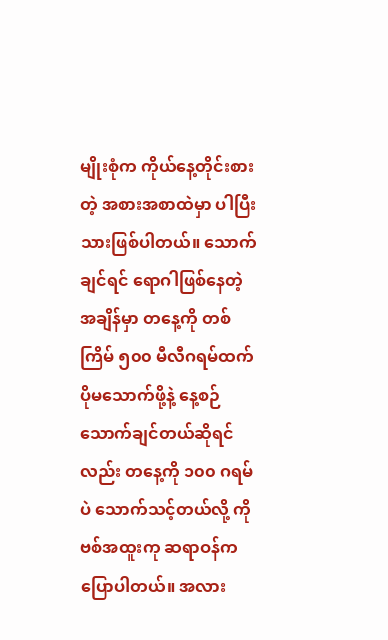မျိုးစုံက ကိုယ်နေ့တိုင်းစားတဲ့ အစားအစာထဲမှာ ပါပြီးသားဖြစ်ပါတယ်။ သောက်ချင်ရင် ရောဂါဖြစ်နေတဲ့အချိန်မှာ တနေ့ကို တစ်ကြိမ် ၅၀၀ မီလီဂရမ်ထက် ပိုမသောက်ဖို့နဲ့ နေ့စဉ် သောက်ချင်တယ်ဆိုရင်လည်း တနေ့ကို ၁၀၀ ဂရမ်ပဲ သောက်သင့်တယ်လို့ ကိုဗစ်အထူးကု ဆရာဝန်က ပြောပါတယ်။ အလား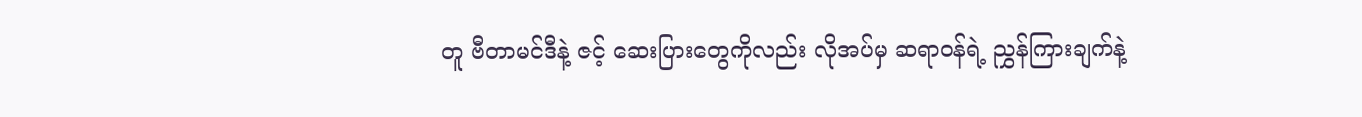တူ ဗီတာမင်ဒီနဲ့ ဇင့် ဆေးပြားတွေကိုလည်း လိုအပ်မှ ဆရာဝန်ရဲ့ ညွှန်ကြားချက်နဲ့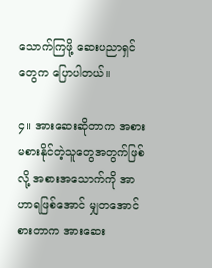သောက်ကြဖို့ ဆေးပညာရှင်တွေက ပြောပါတယ်။

၄။ အားဆေးဆိုတာက အစားမစားနိုင်တဲ့သူတွေအတွက်ဖြစ်လို့ အစားအသောက်ကို အာဟာရဖြစ်အောင် မျှတအောင်စားတာက အားဆေး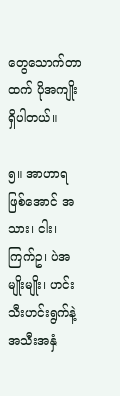တွေသောက်တာထက် ပိုအကျိုးရှိပါတယ်။

၅။ အာဟာရဖြစ်အောင် အသား၊ ငါး၊ ကြက်ဥ၊ ပဲအမျိုးမျိုး၊ ဟင်းသီးဟင်းရွက်နဲ့ အသီးအနှံ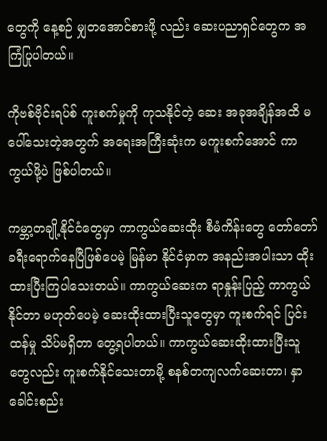တွေကို နေ့စဉ် မျှတအောင်စားဖို့ လည်း ဆေးပညာရှင်တွေက အကြံပြုပါတယ်။

ကိုဗစ်ဗိုင်းရပ်စ် ကူးစက်မှုကို ကုသနိုင်တဲ့ ဆေး အခုအချိန်အထိ မပေါ်သေးတဲ့အတွက် အရေးအကြီးဆုံးက မကူးစက်အောင် ကာကွယ်ဖို့ပဲ ဖြစ်ပါတယ်။

ကမ္ဘာ့တချို့နိုင်ငံတွေမှာ ကာကွယ်ဆေးထိုး စီမံကိန်းတွေ တော်တော် ခရီးရောက်နေပြီဖြစ်ပေမဲ့ မြန်မာ နိုင်ငံမှာက အနည်းအပါးသာ ထိုးထားပြီးကြပါသေးတယ်။ ကာကွယ်ဆေးက ရာနှုန်းပြည့် ကာကွယ်နိုင်တာ မဟုတ်ပေမဲ့ ဆေးထိုးထားပြီးသူတွေမှာ ကူးစက်ရင် ပြင်းထန်မှု သိပ်မရှိတာ တွေ့ရပါတယ်။ ကာကွယ်ဆေးထိုးထားပြီးသူတွေလည်း ကူးစက်နိုင်သေးတာမို့ စနစ်တကျလက်ဆေးတာ၊ နှာခေါင်းစည်း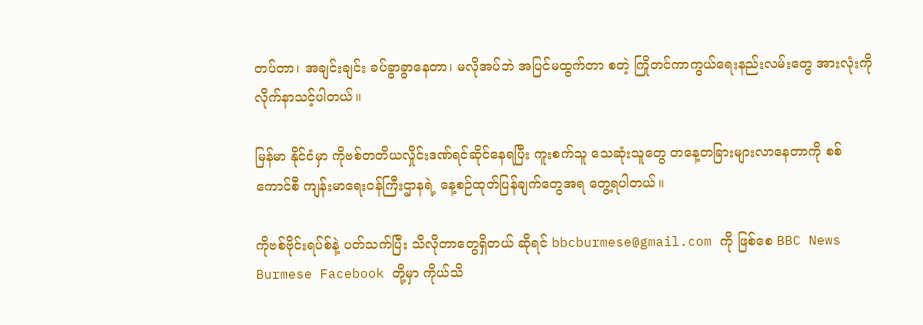တပ်တာ၊ အချင်းချင်း ခပ်ခွာခွာနေတာ၊ မလိုအပ်ဘဲ အပြင်မထွက်တာ စတဲ့ ကြိုတင်ကာကွယ်ရေးနည်းလမ်းတွေ အားလုံးကို လိုက်နာသင့်ပါတယ်။

မြန်မာ နိုင်ငံမှာ ကိုဗစ်တတိယလှိုင်းဒဏ်ရင်ဆိုင်နေရပြီး ကူးစက်သူ သေဆုံးသူတွေ တနေ့တခြားများလာနေတာကို စစ်ကောင်စီ ကျန်းမာရေးဝန်ကြီးဌာနရဲ့ နေ့စဉ်ထုတ်ပြန်ချက်တွေအရ တွေ့ရပါတယ်။

ကိုဗစ်ဗိုင်းရပ်စ်နဲ့ ပတ်သက်ပြီး သိလိုတာတွေရှိတယ် ဆိုရင် bbcburmese@gmail.com ကို ဖြစ်စေ BBC News Burmese Facebook တို့မှာ ကိုယ်သိ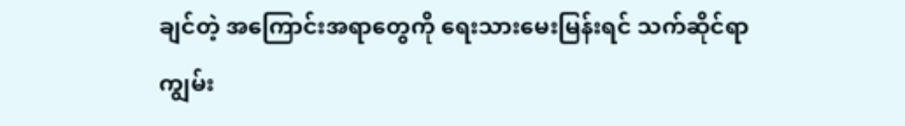ချင်တဲ့ အကြောင်းအရာတွေကို ရေးသားမေးမြန်းရင် သက်ဆိုင်ရာ ကျွမ်း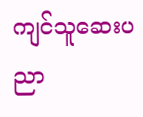ကျင်သူဆေးပညာ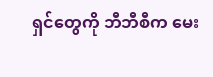ရှင်တွေကို ဘီဘီစီက မေး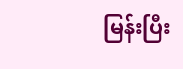မြန်းပြီး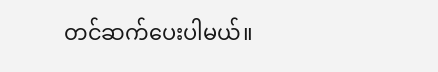တင်ဆက်ပေးပါမယ်။